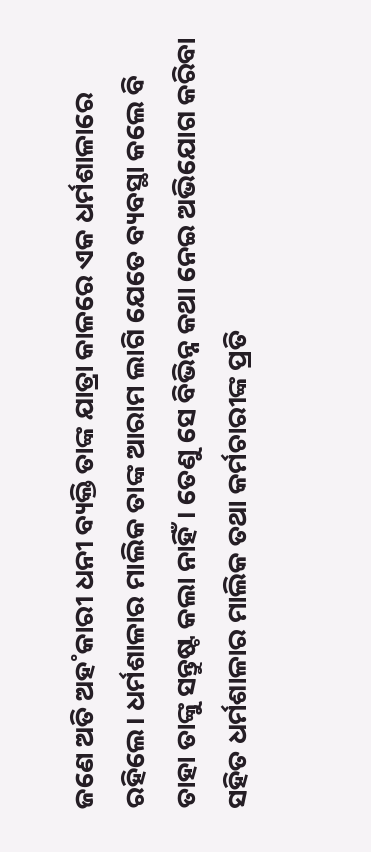ଜଣେ ଅତି ଅହ˚କାରୀ ଧନୀ ବ୍ୟକ୍ତି ତାଙ୍କ ଯାତ୍ରା କାଳରେ ଏକ ଧର୍ମଶାଳାରେ ରହିଲେ। ଧର୍ମଶାଳାର ମାଲିକ ତାଙ୍କ ଆରାମ ଲାଗି ଯେତେ ବ୍ୟବସ୍ଥା କଲେ ବି ତାହା ତାଙ୍କୁ ସନ୍ତୁଷ୍ଟ କଲା ନାହିଁ। ତେଣୁ ସେ ବିଭିନ୍ନ କଥା ନେଇ ଅଭିଯୋଗ କରିବା ସହିତ ଧର୍ମଶାଳାର ମାଲିକ ତଥା କର୍ମଚାରୀଙ୍କ ପ୍ରତି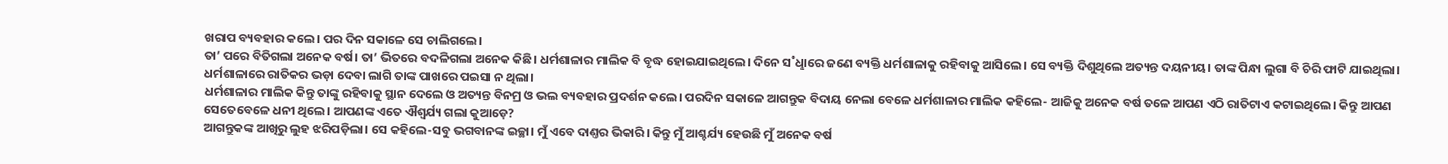ଖରାପ ବ୍ୟବହାର କଲେ। ପର ଦିନ ସକାଳେ ସେ ଚାଲିଗଲେ।
ତା’ ପରେ ବିତିଗଲା ଅନେକ ବର୍ଷ। ତା’ ଭିତରେ ବଦଳିଗଲା ଅନେକ କିଛି। ଧର୍ମଶାଳାର ମାଲିକ ବି ବୃଦ୍ଧ ହୋଇଯାଇଥିଲେ। ଦିନେ ସ˚ଧୢାରେ ଜଣେ ବ୍ୟକ୍ତି ଧର୍ମଶାଳାକୁ ରହିବାକୁ ଆସିଲେ। ସେ ବ୍ୟକ୍ତି ଦିଶୁଥିଲେ ଅତ୍ୟନ୍ତ ଦୟନୀୟ। ତାଙ୍କ ପିନ୍ଧା ଲୁଗା ବି ଚିରି ଫାଟି ଯାଇଥିଲା। ଧର୍ମଶାଳାରେ ରାତିକର ଭଡ଼ା ଦେବା ଲାଗି ତାଙ୍କ ପାଖରେ ପଇସା ନ ଥିଲା।
ଧର୍ମଶାଳାର ମାଲିକ କିନ୍ତୁ ତାଙ୍କୁ ରହିବାକୁ ସ୍ଥାନ ଦେଲେ ଓ ଅତ୍ୟନ୍ତ ବିନମ୍ର ଓ ଭଲ ବ୍ୟବହାର ପ୍ରଦର୍ଶନ କଲେ। ପରଦିନ ସକାଳେ ଆଗନ୍ତୁକ ବିଦାୟ ନେଲା ବେଳେ ଧର୍ମଶାଳାର ମାଲିକ କହିଲେ- ଆଜିକୁ ଅନେକ ବର୍ଷ ତଳେ ଆପଣ ଏଠି ରାତିଟାଏ କଟାଇଥିଲେ। କିନ୍ତୁ ଆପଣ ସେତେବେଳେ ଧନୀ ଥିଲେ। ଆପଣଙ୍କ ଏତେ ଐଶ୍ବର୍ଯ୍ୟ ଗଲା କୁଆଡ଼େ?
ଆଗନ୍ତୁକଙ୍କ ଆଖିରୁ ଲୁହ ଝରିପଡ଼ିଲା। ସେ କହିଲେ-ସବୁ ଭଗବାନଙ୍କ ଇଚ୍ଛା। ମୁଁ ଏବେ ଦାଣ୍ତର ଭିକାରି। କିନ୍ତୁ ମୁଁ ଆଶ୍ଚର୍ଯ୍ୟ ହେଉଛି ମୁଁ ଅନେକ ବର୍ଷ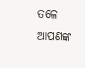ତଳେ ଆପଣଙ୍କ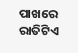ପାଖରେ ରାତିଟିଏ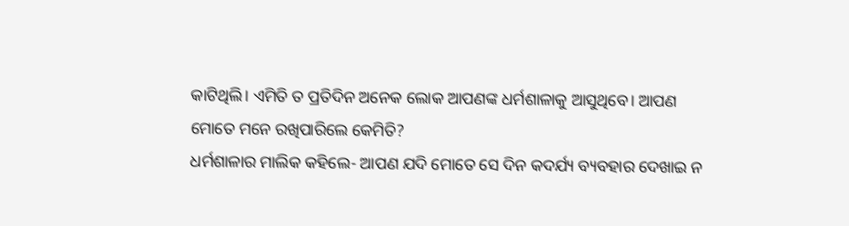କାଟିଥିଲି। ଏମିତି ତ ପ୍ରତିଦିନ ଅନେକ ଲୋକ ଆପଣଙ୍କ ଧର୍ମଶାଳାକୁ ଆସୁଥିବେ। ଆପଣ ମୋତେ ମନେ ରଖିପାରିଲେ କେମିତି?
ଧର୍ମଶାଳାର ମାଲିକ କହିଲେ- ଆପଣ ଯଦି ମୋତେ ସେ ଦିନ କଦର୍ଯ୍ୟ ବ୍ୟବହାର ଦେଖାଇ ନ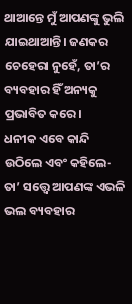ଥାଆନ୍ତେ ମୁଁ ଆପଣଙ୍କୁ ଭୁଲି ଯାଇଥାଆନ୍ତି। ଜଣକର ଚେହେରା ନୁହେଁ, ତା’ର ବ୍ୟବହାର ହିଁ ଅନ୍ୟକୁ ପ୍ରଭାବିତ କରେ।
ଧନୀକ ଏବେ କାନ୍ଦି ଉଠିଲେ ଏବଂ କହିଲେ- ତା’ ସତ୍ତ୍ବେ ଆପଣଙ୍କ ଏଭଳି ଭଲ ବ୍ୟବହାର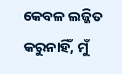କେବଳ ଲଜ୍ଜିତ କରୁନାହିଁ, ମୁଁ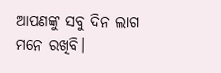ଆପଣଙ୍କୁ ସବୁ ଦିନ ଲାଗ ମନେ ରଖିବି।